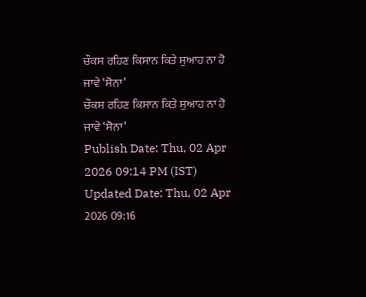ਚੌਕਸ ਰਹਿਣ ਕਿਸਾਨ ਕਿਤੇ ਸੁਆਹ ਨਾ ਹੋ ਜਾਵੇ ‘ਸੋਨਾ’
ਚੌਕਸ ਰਹਿਣ ਕਿਸਾਨ ਕਿਤੇ ਸੁਆਹ ਨਾ ਹੋ ਜਾਵੇ ‘ਸੋਨਾ’
Publish Date: Thu, 02 Apr 2026 09:14 PM (IST)
Updated Date: Thu, 02 Apr 2026 09:16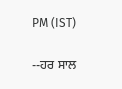PM (IST)

--ਹਰ ਸਾਲ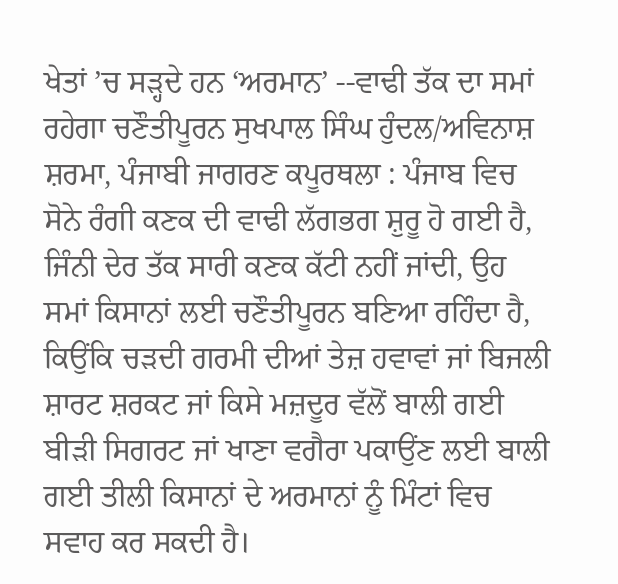ਖੇਤਾਂ ’ਚ ਸੜ੍ਹਦੇ ਹਨ ‘ਅਰਮਾਨ’ --ਵਾਢੀ ਤੱਕ ਦਾ ਸਮਾਂ ਰਹੇਗਾ ਚਣੌਤੀਪੂਰਨ ਸੁਖਪਾਲ ਸਿੰਘ ਹੁੰਦਲ/ਅਵਿਨਾਸ਼ ਸ਼ਰਮਾ, ਪੰਜਾਬੀ ਜਾਗਰਣ ਕਪੂਰਥਲਾ : ਪੰਜਾਬ ਵਿਚ ਸੋਨੇ ਰੰਗੀ ਕਣਕ ਦੀ ਵਾਢੀ ਲੱਗਭਗ ਸ਼ੁਰੂ ਹੋ ਗਈ ਹੈ, ਜਿੰਨੀ ਦੇਰ ਤੱਕ ਸਾਰੀ ਕਣਕ ਕੱਟੀ ਨਹੀਂ ਜਾਂਦੀ, ਉਹ ਸਮਾਂ ਕਿਸਾਨਾਂ ਲਈ ਚਣੌਤੀਪੂਰਨ ਬਣਿਆ ਰਹਿੰਦਾ ਹੈ, ਕਿਉਂਕਿ ਚੜਦੀ ਗਰਮੀ ਦੀਆਂ ਤੇਜ਼ ਹਵਾਵਾਂ ਜਾਂ ਬਿਜਲੀ ਸ਼ਾਰਟ ਸ਼ਰਕਟ ਜਾਂ ਕਿਸੇ ਮਜ਼ਦੂਰ ਵੱਲੋਂ ਬਾਲੀ ਗਈ ਬੀੜੀ ਸਿਗਰਟ ਜਾਂ ਖਾਣਾ ਵਗੈਰਾ ਪਕਾਉਂਣ ਲਈ ਬਾਲੀ ਗਈ ਤੀਲੀ ਕਿਸਾਨਾਂ ਦੇ ਅਰਮਾਨਾਂ ਨੂੰ ਮਿੰਟਾਂ ਵਿਚ ਸਵਾਹ ਕਰ ਸਕਦੀ ਹੈ।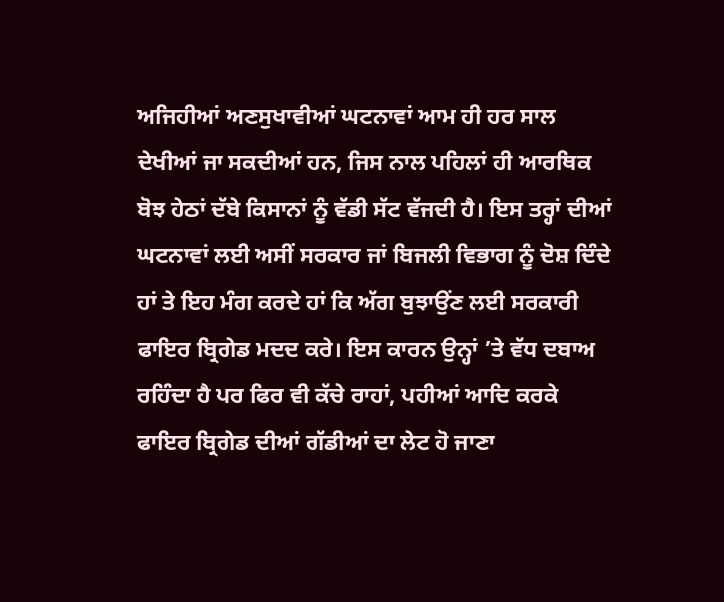ਅਜਿਹੀਆਂ ਅਣਸੁਖਾਵੀਆਂ ਘਟਨਾਵਾਂ ਆਮ ਹੀ ਹਰ ਸਾਲ ਦੇਖੀਆਂ ਜਾ ਸਕਦੀਆਂ ਹਨ, ਜਿਸ ਨਾਲ ਪਹਿਲਾਂ ਹੀ ਆਰਥਿਕ ਬੋਝ ਹੇਠਾਂ ਦੱਬੇ ਕਿਸਾਨਾਂ ਨੂੰ ਵੱਡੀ ਸੱਟ ਵੱਜਦੀ ਹੈ। ਇਸ ਤਰ੍ਹਾਂ ਦੀਆਂ ਘਟਨਾਵਾਂ ਲਈ ਅਸੀਂ ਸਰਕਾਰ ਜਾਂ ਬਿਜਲੀ ਵਿਭਾਗ ਨੂੰ ਦੋਸ਼ ਦਿੰਦੇ ਹਾਂ ਤੇ ਇਹ ਮੰਗ ਕਰਦੇ ਹਾਂ ਕਿ ਅੱਗ ਬੁਝਾਉਂਣ ਲਈ ਸਰਕਾਰੀ ਫਾਇਰ ਬ੍ਰਿਗੇਡ ਮਦਦ ਕਰੇ। ਇਸ ਕਾਰਨ ਉਨ੍ਹਾਂ ’ਤੇ ਵੱਧ ਦਬਾਅ ਰਹਿੰਦਾ ਹੈ ਪਰ ਫਿਰ ਵੀ ਕੱਚੇ ਰਾਹਾਂ, ਪਹੀਆਂ ਆਦਿ ਕਰਕੇ ਫਾਇਰ ਬ੍ਰਿਗੇਡ ਦੀਆਂ ਗੱਡੀਆਂ ਦਾ ਲੇਟ ਹੋ ਜਾਣਾ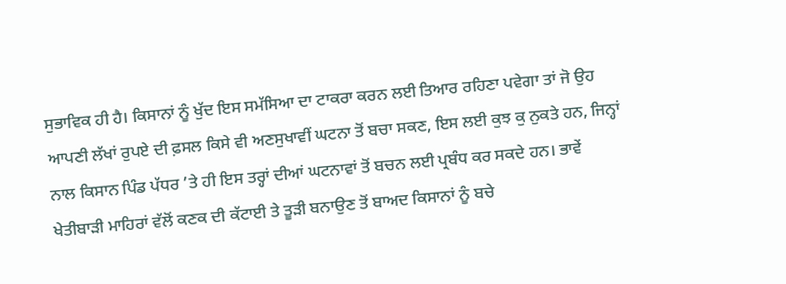ਸੁਭਾਵਿਕ ਹੀ ਹੈ। ਕਿਸਾਨਾਂ ਨੂੰ ਖੁੱਦ ਇਸ ਸਮੱਸਿਆ ਦਾ ਟਾਕਰਾ ਕਰਨ ਲਈ ਤਿਆਰ ਰਹਿਣਾ ਪਵੇਗਾ ਤਾਂ ਜੋ ਉਹ ਆਪਣੀ ਲੱਖਾਂ ਰੁਪਏ ਦੀ ਫ਼ਸਲ ਕਿਸੇ ਵੀ ਅਣਸੁਖਾਵੀਂ ਘਟਨਾ ਤੋਂ ਬਚਾ ਸਕਣ, ਇਸ ਲਈ ਕੁਝ ਕੁ ਨੁਕਤੇ ਹਨ, ਜਿਨ੍ਹਾਂ ਨਾਲ ਕਿਸਾਨ ਪਿੰਡ ਪੱਧਰ ’ਤੇ ਹੀ ਇਸ ਤਰ੍ਹਾਂ ਦੀਆਂ ਘਟਨਾਵਾਂ ਤੋਂ ਬਚਨ ਲਈ ਪ੍ਰਬੰਧ ਕਰ ਸਕਦੇ ਹਨ। ਭਾਵੇਂ ਖੇਤੀਬਾੜੀ ਮਾਹਿਰਾਂ ਵੱਲੋਂ ਕਣਕ ਦੀ ਕੱਟਾਈ ਤੇ ਤੂੜੀ ਬਨਾਉਣ ਤੋਂ ਬਾਅਦ ਕਿਸਾਨਾਂ ਨੂੰ ਬਚੇ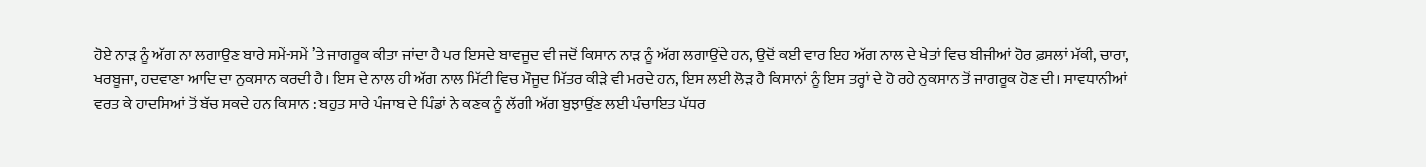ਹੋਏ ਨਾੜ ਨੂੰ ਅੱਗ ਨਾ ਲਗਾਉਣ ਬਾਰੇ ਸਮੇਂ-ਸਮੇਂ ’ਤੇ ਜਾਗਰੂਕ ਕੀਤਾ ਜਾਂਦਾ ਹੈ ਪਰ ਇਸਦੇ ਬਾਵਜੂਦ ਵੀ ਜਦੋਂ ਕਿਸਾਨ ਨਾੜ ਨੂੰ ਅੱਗ ਲਗਾਉਂਦੇ ਹਨ, ਉਦੋਂ ਕਈ ਵਾਰ ਇਹ ਅੱਗ ਨਾਲ ਦੇ ਖੇਤਾਂ ਵਿਚ ਬੀਜੀਆਂ ਹੋਰ ਫ਼ਸਲਾਂ ਮੱਕੀ, ਚਾਰਾ, ਖਰਬੂਜਾ, ਹਦਵਾਣਾ ਆਦਿ ਦਾ ਨੁਕਸਾਨ ਕਰਦੀ ਹੈ। ਇਸ ਦੇ ਨਾਲ ਹੀ ਅੱਗ ਨਾਲ ਮਿੱਟੀ ਵਿਚ ਮੌਜੂਦ ਮਿੱਤਰ ਕੀੜੇ ਵੀ ਮਰਦੇ ਹਨ, ਇਸ ਲਈ ਲੋੜ ਹੈ ਕਿਸਾਨਾਂ ਨੂੰ ਇਸ ਤਰ੍ਹਾਂ ਦੇ ਹੋ ਰਹੇ ਨੁਕਸਾਨ ਤੋਂ ਜਾਗਰੂਕ ਹੋਣ ਦੀ। ਸਾਵਧਾਨੀਆਂ ਵਰਤ ਕੇ ਹਾਦਸਿਆਂ ਤੋਂ ਬੱਚ ਸਕਦੇ ਹਨ ਕਿਸਾਨ : ਬਹੁਤ ਸਾਰੇ ਪੰਜਾਬ ਦੇ ਪਿੰਡਾਂ ਨੇ ਕਣਕ ਨੂੰ ਲੱਗੀ ਅੱਗ ਬੁਝਾਉਂਣ ਲਈ ਪੰਚਾਇਤ ਪੱਧਰ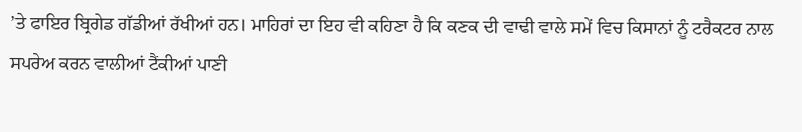’ਤੇ ਫਾਇਰ ਬ੍ਰਿਗੇਡ ਗੱਡੀਆਂ ਰੱਖੀਆਂ ਹਨ। ਮਾਹਿਰਾਂ ਦਾ ਇਹ ਵੀ ਕਹਿਣਾ ਹੈ ਕਿ ਕਣਕ ਦੀ ਵਾਢੀ ਵਾਲੇ ਸਮੇਂ ਵਿਚ ਕਿਸਾਨਾਂ ਨੂੰ ਟਰੈਕਟਰ ਨਾਲ ਸਪਰੇਅ ਕਰਨ ਵਾਲੀਆਂ ਟੈਂਕੀਆਂ ਪਾਣੀ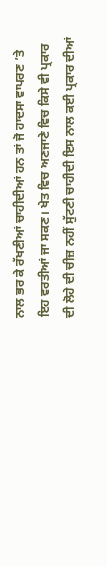ਨਾਲ ਭਰ ਕੇ ਰੱਖਣੀਆਂ ਚਾਹੀਦੀਆਂ ਹਨ ਤਾਂ ਜੋ ਹਾਦਸਾ ਵਾਪਰਣ ’ਤੇ ਇਹ ਵਰਤੀਆਂ ਜਾ ਸਕਣ। ਖੇਤ ਵਿਚ ਅਣਜਾਣੇ ਵਿਚ ਕਿਸੇ ਵੀ ਪ੍ਰਕਾਰ ਦੀ ਲੋਹੇ ਦੀ ਚੀਜ਼ ਨਹੀਂ ਸੁੱਟਣੀ ਚਾਹੀਦੀ ਇਸ ਨਾਲ ਕਈ ਪ੍ਰਕਾਰ ਦੀਆਂ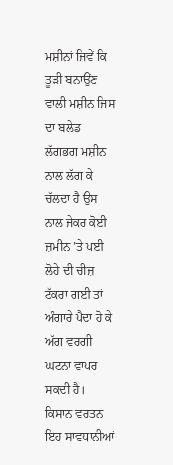ਮਸ਼ੀਨਾਂ ਜਿਵੇਂ ਕਿ ਤੂੜੀ ਬਨਾਉਂਣ ਵਾਲੀ ਮਸ਼ੀਨ ਜਿਸ ਦਾ ਬਲੇਡ ਲੱਗਭਗ ਮਸ਼ੀਨ ਨਾਲ ਲੱਗ ਕੇ ਚੱਲਦਾ ਹੈ ਉਸ ਨਾਲ ਜੇਕਰ ਕੋਈ ਜ਼ਮੀਨ ’ਤੇ ਪਈ ਲੋਹੇ ਦੀ ਚੀਜ਼ ਟੱਕਰਾ ਗਈ ਤਾਂ ਅੰਗਾਰੇ ਪੈਦਾ ਹੋ ਕੇ ਅੱਗ ਵਰਗੀ ਘਟਨਾ ਵਾਪਰ ਸਕਦੀ ਹੈ। ਕਿਸਾਨ ਵਰਤਨ ਇਹ ਸਾਵਧਾਨੀਆਂ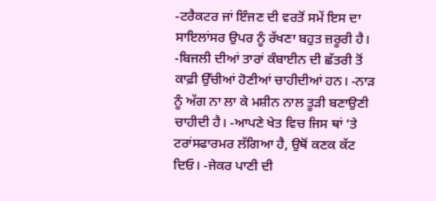-ਟਰੈਕਟਰ ਜਾਂ ਇੰਜਣ ਦੀ ਵਰਤੋਂ ਸਮੇਂ ਇਸ ਦਾ ਸਾਇਲਾਂਸਰ ਉਪਰ ਨੂੰ ਰੱਖਣਾ ਬਹੁਤ ਜ਼ਰੂਰੀ ਹੈ। -ਬਿਜਲੀ ਦੀਆਂ ਤਾਰਾਂ ਕੰਬਾਈਨ ਦੀ ਛੱਤਰੀ ਤੋਂ ਕਾਫ਼ੀ ਉੱਚੀਆਂ ਹੋਣੀਆਂ ਚਾਹੀਦੀਆਂ ਹਨ। -ਨਾੜ ਨੂੰ ਅੱਗ ਨਾ ਲਾ ਕੇ ਮਸ਼ੀਨ ਨਾਲ ਤੂੜੀ ਬਣਾਉਣੀ ਚਾਹੀਦੀ ਹੈ। -ਆਪਣੇ ਖੇਤ ਵਿਚ ਜਿਸ ਥਾਂ ’ਤੇ ਟਰਾਂਸਫਾਰਮਰ ਲੱਗਿਆ ਹੈ, ਉਥੋਂ ਕਣਕ ਕੱਟ ਦਿਓ। -ਜੇਕਰ ਪਾਣੀ ਦੀ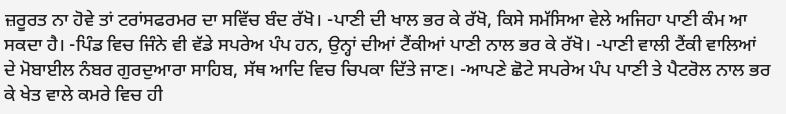ਜ਼ਰੂਰਤ ਨਾ ਹੋਵੇ ਤਾਂ ਟਰਾਂਸਫਰਮਰ ਦਾ ਸਵਿੱਚ ਬੰਦ ਰੱਖੋ। -ਪਾਣੀ ਦੀ ਖਾਲ ਭਰ ਕੇ ਰੱਖੋ, ਕਿਸੇ ਸਮੱਸਿਆ ਵੇਲੇ ਅਜਿਹਾ ਪਾਣੀ ਕੰਮ ਆ ਸਕਦਾ ਹੈ। -ਪਿੰਡ ਵਿਚ ਜਿੰਨੇ ਵੀ ਵੱਡੇ ਸਪਰੇਅ ਪੰਪ ਹਨ, ਉਨ੍ਹਾਂ ਦੀਆਂ ਟੈਂਕੀਆਂ ਪਾਣੀ ਨਾਲ ਭਰ ਕੇ ਰੱਖੋ। -ਪਾਣੀ ਵਾਲੀ ਟੈਂਕੀ ਵਾਲਿਆਂ ਦੇ ਮੋਬਾਈਲ ਨੰਬਰ ਗੁਰਦੁਆਰਾ ਸਾਹਿਬ, ਸੱਥ ਆਦਿ ਵਿਚ ਚਿਪਕਾ ਦਿੱਤੇ ਜਾਣ। -ਆਪਣੇ ਛੋਟੇ ਸਪਰੇਅ ਪੰਪ ਪਾਣੀ ਤੇ ਪੈਟਰੋਲ ਨਾਲ ਭਰ ਕੇ ਖੇਤ ਵਾਲੇ ਕਮਰੇ ਵਿਚ ਹੀ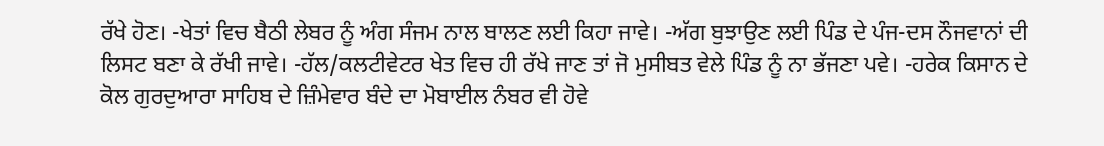ਰੱਖੇ ਹੋਣ। -ਖੇਤਾਂ ਵਿਚ ਬੈਠੀ ਲੇਬਰ ਨੂੰ ਅੰਗ ਸੰਜਮ ਨਾਲ ਬਾਲਣ ਲਈ ਕਿਹਾ ਜਾਵੇ। -ਅੱਗ ਬੁਝਾਉਣ ਲਈ ਪਿੰਡ ਦੇ ਪੰਜ-ਦਸ ਨੌਜਵਾਨਾਂ ਦੀ ਲਿਸਟ ਬਣਾ ਕੇ ਰੱਖੀ ਜਾਵੇ। -ਹੱਲ/ਕਲਟੀਵੇਟਰ ਖੇਤ ਵਿਚ ਹੀ ਰੱਖੇ ਜਾਣ ਤਾਂ ਜੋ ਮੁਸੀਬਤ ਵੇਲੇ ਪਿੰਡ ਨੂੰ ਨਾ ਭੱਜਣਾ ਪਵੇ। -ਹਰੇਕ ਕਿਸਾਨ ਦੇ ਕੋਲ ਗੁਰਦੁਆਰਾ ਸਾਹਿਬ ਦੇ ਜ਼ਿੰਮੇਵਾਰ ਬੰਦੇ ਦਾ ਮੋਬਾਈਲ ਨੰਬਰ ਵੀ ਹੋਵੇ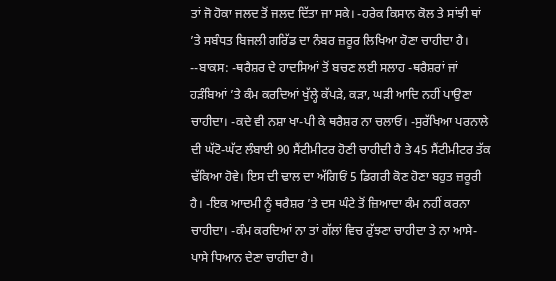ਤਾਂ ਜੋ ਹੋਕਾ ਜਲਦ ਤੋਂ ਜਲਦ ਦਿੱਤਾ ਜਾ ਸਕੇ। -ਹਰੇਕ ਕਿਸਾਨ ਕੋਲ ਤੇ ਸਾਂਝੀ ਥਾਂ ’ਤੇ ਸਬੰਧਤ ਬਿਜਲੀ ਗਰਿੱਡ ਦਾ ਨੰਬਰ ਜ਼ਰੂਰ ਲਿਖਿਆ ਹੋਣਾ ਚਾਹੀਦਾ ਹੈ। --ਬਾਕਸ: -ਥਰੈਸ਼ਰ ਦੇ ਹਾਦਸਿਆਂ ਤੋਂ ਬਚਣ ਲਈ ਸਲਾਹ -ਥਰੈਸ਼ਰਾਂ ਜਾਂ ਹੜੰਬਿਆਂ ’ਤੇ ਕੰਮ ਕਰਦਿਆਂ ਖੁੱਲ੍ਹੇ ਕੱਪੜੇ, ਕੜਾ, ਘੜੀ ਆਦਿ ਨਹੀਂ ਪਾਉਣਾ ਚਾਹੀਦਾ। -ਕਦੇ ਵੀ ਨਸ਼ਾ ਖਾ-ਪੀ ਕੇ ਥਰੈਸ਼ਰ ਨਾ ਚਲਾਓ। -ਸੁਰੱਖਿਆ ਪਰਨਾਲੇ ਦੀ ਘੱਟੋ-ਘੱਟ ਲੰਬਾਈ 90 ਸੈਂਟੀਮੀਟਰ ਹੋਣੀ ਚਾਹੀਦੀ ਹੈ ਤੇ 45 ਸੈਂਟੀਮੀਟਰ ਤੱਕ ਢੱਕਿਆ ਹੋਵੇ। ਇਸ ਦੀ ਢਾਲ ਦਾ ਅੱਗਿਓਂ 5 ਡਿਗਰੀ ਕੋਣ ਹੋਣਾ ਬਹੁਤ ਜ਼ਰੂਰੀ ਹੈ। -ਇਕ ਆਦਮੀ ਨੂੰ ਥਰੈਸ਼ਰ ’ਤੇ ਦਸ ਘੰਟੇ ਤੋਂ ਜ਼ਿਆਦਾ ਕੰਮ ਨਹੀਂ ਕਰਨਾ ਚਾਹੀਦਾ। -ਕੰਮ ਕਰਦਿਆਂ ਨਾ ਤਾਂ ਗੱਲਾਂ ਵਿਚ ਰੁੱਝਣਾ ਚਾਹੀਦਾ ਤੇ ਨਾ ਆਸੇ-ਪਾਸੇ ਧਿਆਨ ਦੇਣਾ ਚਾਹੀਦਾ ਹੈ।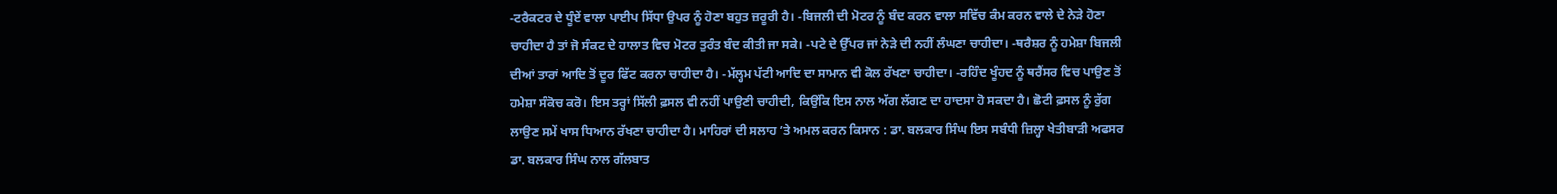-ਟਰੈਕਟਰ ਦੇ ਧੂੰਏਂ ਵਾਲਾ ਪਾਈਪ ਸਿੱਧਾ ਉਪਰ ਨੂੰ ਹੋਣਾ ਬਹੁਤ ਜ਼ਰੂਰੀ ਹੈ। -ਬਿਜਲੀ ਦੀ ਮੋਟਰ ਨੂੰ ਬੰਦ ਕਰਨ ਵਾਲਾ ਸਵਿੱਚ ਕੰਮ ਕਰਨ ਵਾਲੇ ਦੇ ਨੇੜੇ ਹੋਣਾ ਚਾਹੀਦਾ ਹੈ ਤਾਂ ਜੋ ਸੰਕਟ ਦੇ ਹਾਲਾਤ ਵਿਚ ਮੋਟਰ ਤੁਰੰਤ ਬੰਦ ਕੀਤੀ ਜਾ ਸਕੇ। -ਪਟੇ ਦੇ ਉੱਪਰ ਜਾਂ ਨੇੜੇ ਦੀ ਨਹੀਂ ਲੰਘਣਾ ਚਾਹੀਦਾ। -ਥਰੈਸ਼ਰ ਨੂੰ ਹਮੇਸ਼ਾ ਬਿਜਲੀ ਦੀਆਂ ਤਾਰਾਂ ਆਦਿ ਤੋਂ ਦੂਰ ਫਿੱਟ ਕਰਨਾ ਚਾਹੀਦਾ ਹੈ। -ਮੱਲ੍ਹਮ ਪੱਟੀ ਆਦਿ ਦਾ ਸਾਮਾਨ ਵੀ ਕੋਲ ਰੱਖਣਾ ਚਾਹੀਦਾ। -ਰਹਿੰਦ ਖੂੰਹਦ ਨੂੰ ਥਰੈਂਸਰ ਵਿਚ ਪਾਉਣ ਤੋਂ ਹਮੇਸ਼ਾ ਸੰਕੋਚ ਕਰੋ। ਇਸ ਤਰ੍ਹਾਂ ਸਿੱਲੀ ਫ਼ਸਲ ਵੀ ਨਹੀਂ ਪਾਉਣੀ ਚਾਹੀਦੀ, ਕਿਉਂਕਿ ਇਸ ਨਾਲ ਅੱਗ ਲੱਗਣ ਦਾ ਹਾਦਸਾ ਹੋ ਸਕਦਾ ਹੈ। ਛੋਟੀ ਫ਼ਸਲ ਨੂੰ ਰੁੱਗ ਲਾਉਣ ਸਮੇਂ ਖਾਸ ਧਿਆਨ ਰੱਖਣਾ ਚਾਹੀਦਾ ਹੈ। ਮਾਹਿਰਾਂ ਦੀ ਸਲਾਹ ’ਤੇ ਅਮਲ ਕਰਨ ਕਿਸਾਨ : ਡਾ. ਬਲਕਾਰ ਸਿੰਘ ਇਸ ਸਬੰਧੀ ਜ਼ਿਲ੍ਹਾ ਖੇਤੀਬਾੜੀ ਅਫਸਰ ਡਾ. ਬਲਕਾਰ ਸਿੰਘ ਨਾਲ ਗੱਲਬਾਤ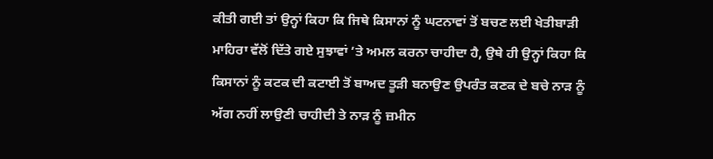ਕੀਤੀ ਗਈ ਤਾਂ ਉਨ੍ਹਾਂ ਕਿਹਾ ਕਿ ਜਿਥੇ ਕਿਸਾਨਾਂ ਨੂੰ ਘਟਨਾਵਾਂ ਤੋਂ ਬਚਣ ਲਈ ਖੇਤੀਬਾੜੀ ਮਾਹਿਰਾ ਵੱਲੋਂ ਦਿੱਤੇ ਗਏ ਸੁਝਾਵਾਂ ’ਤੇ ਅਮਲ ਕਰਨਾ ਚਾਹੀਦਾ ਹੈ, ਉਥੇ ਹੀ ਉਨ੍ਹਾਂ ਕਿਹਾ ਕਿ ਕਿਸਾਨਾਂ ਨੂੰ ਕਟਕ ਦੀ ਕਟਾਈ ਤੋਂ ਬਾਅਦ ਤੂੜੀ ਬਨਾਉਣ ਉਪਰੰਤ ਕਣਕ ਦੇ ਬਚੇ ਨਾੜ ਨੂੰ ਅੱਗ ਨਹੀਂ ਲਾਉਣੀ ਚਾਹੀਦੀ ਤੇ ਨਾੜ ਨੂੰ ਜ਼ਮੀਨ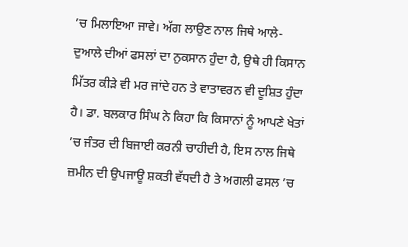’ਚ ਮਿਲਾਇਆ ਜਾਵੇ। ਅੱਗ ਲਾਉਣ ਨਾਲ ਜਿਥੇ ਆਲੇ-ਦੁਆਲੇ ਦੀਆਂ ਫਸਲਾਂ ਦਾ ਨੁਕਸਾਨ ਹੁੰਦਾ ਹੈ, ਉਥੇ ਹੀ ਕਿਸਾਨ ਮਿੱਤਰ ਕੀੜੇ ਵੀ ਮਰ ਜਾਂਦੇ ਹਨ ਤੇ ਵਾਤਾਵਰਨ ਵੀ ਦੂਸ਼ਿਤ ਹੁੰਦਾ ਹੈ। ਡਾ. ਬਲਕਾਰ ਸਿੰਘ ਨੇ ਕਿਹਾ ਕਿ ਕਿਸਾਨਾਂ ਨੂੰ ਆਪਣੇ ਖੇਤਾਂ ’ਚ ਜੰਤਰ ਦੀ ਬਿਜਾਈ ਕਰਨੀ ਚਾਹੀਦੀ ਹੈ, ਇਸ ਨਾਲ ਜਿਥੇ ਜ਼ਮੀਨ ਦੀ ਉਪਜਾਊ ਸ਼ਕਤੀ ਵੱਧਦੀ ਹੈ ਤੇ ਅਗਲੀ ਫਸਲ ’ਚ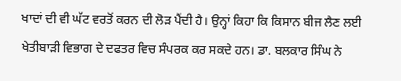ਖਾਦਾਂ ਦੀ ਵੀ ਘੱਟ ਵਰਤੋਂ ਕਰਨ ਦੀ ਲੋੜ ਪੈਂਦੀ ਹੈ। ਉਨ੍ਹਾਂ ਕਿਹਾ ਕਿ ਕਿਸਾਨ ਬੀਜ ਲੈਣ ਲਈ ਖੇਤੀਬਾੜੀ ਵਿਭਾਗ ਦੇ ਦਫਤਰ ਵਿਚ ਸੰਪਰਕ ਕਰ ਸਕਦੇ ਹਨ। ਡਾ. ਬਲਕਾਰ ਸਿੰਘ ਨੇ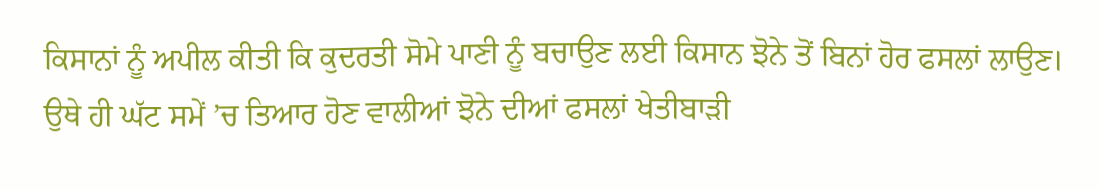ਕਿਸਾਨਾਂ ਨੂੰ ਅਪੀਲ ਕੀਤੀ ਕਿ ਕੁਦਰਤੀ ਸੋਮੇ ਪਾਣੀ ਨੂੰ ਬਚਾਉਣ ਲਈ ਕਿਸਾਨ ਝੋਨੇ ਤੋਂ ਬਿਨਾਂ ਹੋਰ ਫਸਲਾਂ ਲਾਉਣ। ਉਥੇ ਹੀ ਘੱਟ ਸਮੇਂ ’ਚ ਤਿਆਰ ਹੋਣ ਵਾਲੀਆਂ ਝੋਨੇ ਦੀਆਂ ਫਸਲਾਂ ਖੇਤੀਬਾੜੀ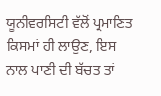ਯੂਨੀਵਰਸਿਟੀ ਵੱਲੋਂ ਪ੍ਰਮਾਣਿਤ ਕਿਸਮਾਂ ਹੀ ਲਾਉਣ, ਇਸ ਨਾਲ ਪਾਣੀ ਦੀ ਬੱਚਤ ਤਾਂ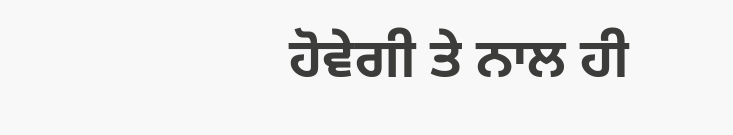ਹੋਵੇਗੀ ਤੇ ਨਾਲ ਹੀ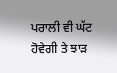ਪਰਾਲੀ ਵੀ ਘੱਟ ਹੋਵੇਗੀ ਤੇ ਝਾੜ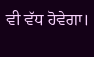ਵੀ ਵੱਧ ਹੋਵੇਗਾ।